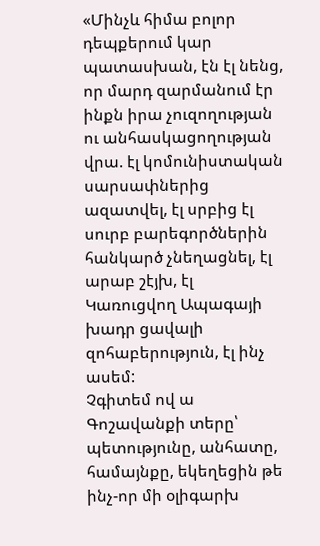«Մինչև հիմա բոլոր դեպքերում կար պատասխան, էն էլ նենց, որ մարդ զարմանում էր ինքն իրա չուզողության ու անհասկացողության վրա. էլ կոմունիստական սարսափներից ազատվել, էլ սրբից էլ սուրբ բարեգործներին հանկարծ չնեղացնել, էլ արաբ շէյխ, էլ Կառուցվող Ապագայի խադր ցավալի զոհաբերություն, էլ ինչ ասեմ:
Չգիտեմ ով ա Գոշավանքի տերը՝ պետությունը, անհատը, համայնքը, եկեղեցին թե ինչ-որ մի օլիգարխ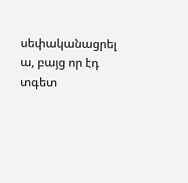սեփականացրել ա, բայց որ էդ տգետ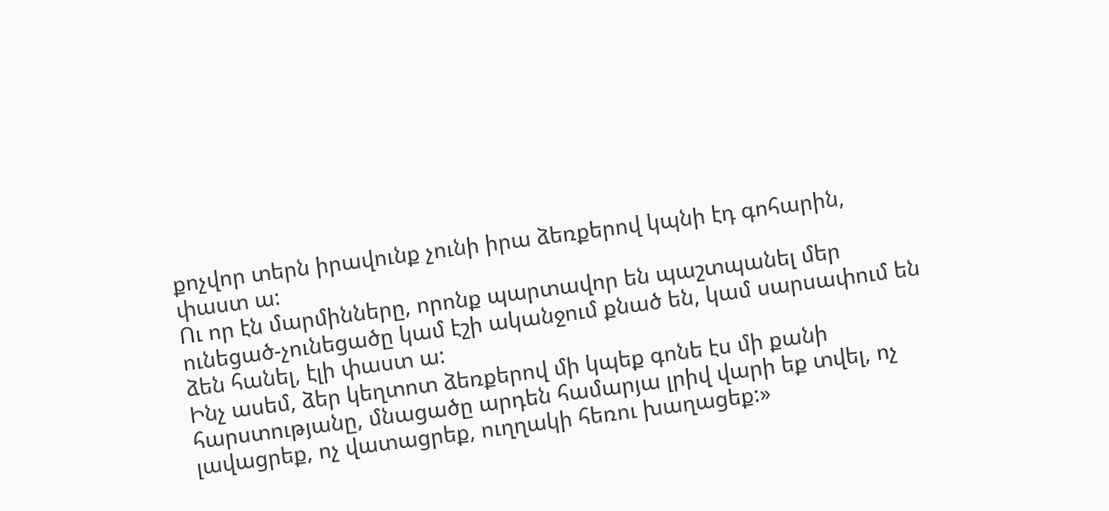քոչվոր տերն իրավունք չունի իրա ձեռքերով կպնի էդ գոհարին, փաստ ա:
Ու որ էն մարմինները, որոնք պարտավոր են պաշտպանել մեր ունեցած-չունեցածը կամ էշի ականջում քնած են, կամ սարսափում են ձեն հանել, էլի փաստ ա:
Ինչ ասեմ, ձեր կեղտոտ ձեռքերով մի կպեք գոնե էս մի քանի հարստությանը, մնացածը արդեն համարյա լրիվ վարի եք տվել, ոչ լավացրեք, ոչ վատացրեք, ուղղակի հեռու խաղացեք:»